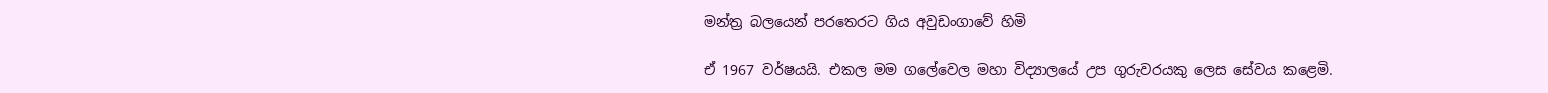මන්ත්‍ර බලයෙන් පරතෙරට ගිය අවුඩංගාවේ හිමි

ඒ 1967 වර්ෂයයි. එකල මම ගලේවෙල මහා විද්‍යාලයේ උප ගුරුවරයකු ලෙස සේවය කළෙමි.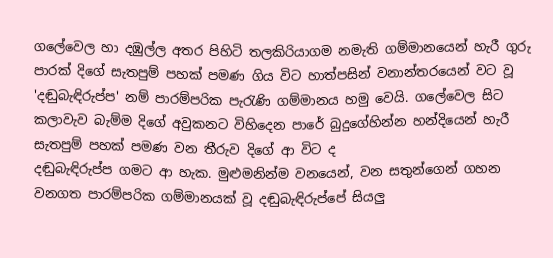ගලේවෙල හා දඹුල්ල අතර පිහිටි තලකිරියාගම නමැති ගම්මානයෙන් හැරී ගුරු පාරක්‌ දිගේ සැතපුම් පහක්‌ පමණ ගිය විට හාත්පසින් වනාන්තරයෙන් වට වූ 'දඬුබැඳිරුප්ප' නම් පාරම්පරික පැරැණි ගම්මානය හමු වෙයි. ගලේවෙල සිට කලාවැව බැම්ම දිගේ අවුකනට විහිදෙන පාරේ බුදුගේහින්න හන්දියෙන් හැරී සැතපුම් පහක්‌ පමණ වන තීරුව දිගේ ආ විට ද
දඬුබැඳිරුප්ප ගමට ආ හැක. මුළුමනින්ම වනයෙන්, වන සතුන්ගෙන් ගහන වනගත පාරම්පරික ගම්මානයක්‌ වූ දඬුබැඳිරුප්පේ සියලු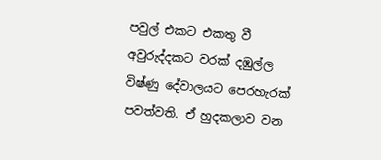පවුල් එකට එකතු වී අවුරුද්දකට වරක්‌ දඹුල්ල විෂ්ණු දේවාලයට පෙරහැරක්‌ පවත්වති. ඒ හුදකලාව වන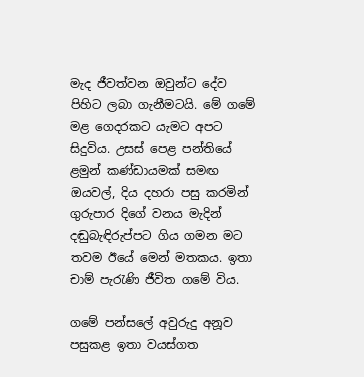මැද ජීවත්වන ඔවුන්ට දේව පිහිට ලබා ගැනීමටයි. මේ ගමේ මළ ගෙදරකට යැමට අපට සිදුවිය. උසස්‌ පෙළ පන්තියේ ළමුන් කණ්‌ඩායමක්‌ සමඟ ඔයවල්, දිය දහරා පසු කරමින් ගුරුපාර දිගේ වනය මැදින් දඬුබැඳිරුප්පට ගිය ගමන මට තවම ඊයේ මෙන් මතකය. ඉතා චාම් පැරැණි ජීවිත ගමේ විය.

ගමේ පන්සලේ අවුරුදු අනූව පසුකළ ඉතා වයස්‌ගත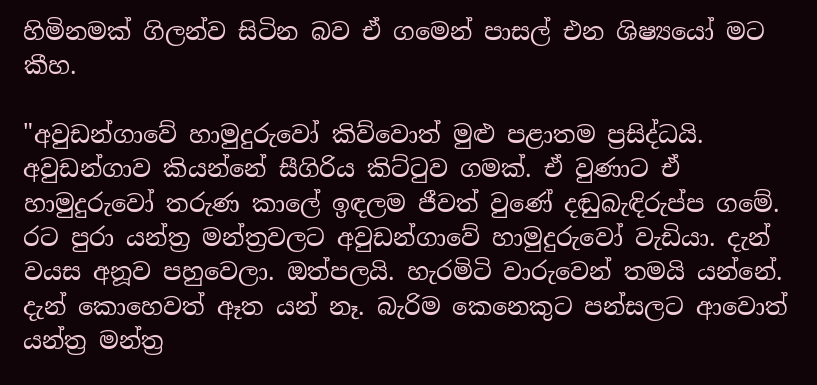හිමිනමක්‌ ගිලන්ව සිටින බව ඒ ගමෙන් පාසල් එන ශිෂ්‍යයෝ මට කීහ.

"අවුඩන්ගාවේ හාමුදුරුවෝ කිව්වොත් මුළු පළාතම ප්‍රසිද්ධයි. අවුඩන්ගාව කියන්නේ සීගිරිය කිට්‌ටුව ගමක්‌. ඒ වුණාට ඒ හාමුදුරුවෝ තරුණ කාලේ ඉඳලම ජීවත් වුණේ දඬුබැඳිරුප්ප ගමේ. රට පුරා යන්ත්‍ර මන්ත්‍රවලට අවුඩන්ගාවේ හාමුදුරුවෝ වැඩියා. දැන් වයස අනූව පහුවෙලා. ඔත්පලයි. හැරමිටි වාරුවෙන් තමයි යන්නේ. දැන් කොහෙවත් ඈත යන් නෑ. බැරිම කෙනෙකුට පන්සලට ආවොත් යන්ත්‍ර මන්ත්‍ර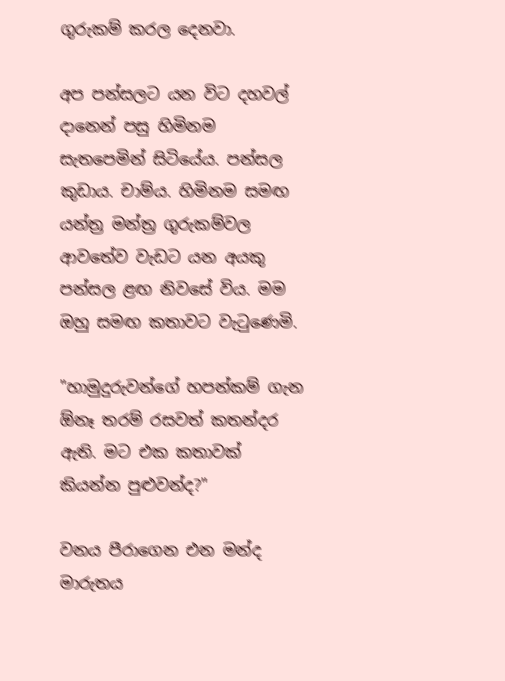ගුරුකම් කරල දෙනවා.

අප පන්සලට යන විට දහවල් දානෙන් පසු හිමිනම සැතපෙමින් සිටියේය. පන්සල කුඩාය. චාම්ය. හිමිනම සමඟ යන්ත්‍ර මන්ත්‍ර ගුරුකම්වල ආවතේව වැඩට යන අයකු පන්සල ළඟ නිවසේ විය. මම ඔහු සමඟ කතාවට වැටුණෙමි.

"හාමුදුරුවන්ගේ හපන්කම් ගැන ඕනෑ තරම් රසවත් කතන්දර ඇති. මට එක කතාවක්‌ කියන්න පුළුවන්ද?"

වනය පීරාගෙන එන මන්ද මාරුතය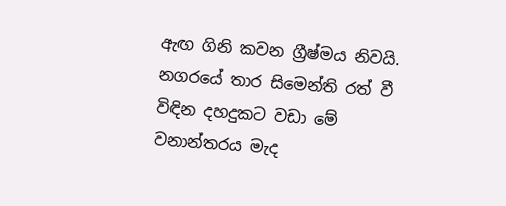ඇඟ ගිනි කවන ග්‍රීෂ්මය නිවයි. නගරයේ තාර සිමෙන්ති රත් වී විඳින දහදුකට වඩා මේ වනාන්තරය මැද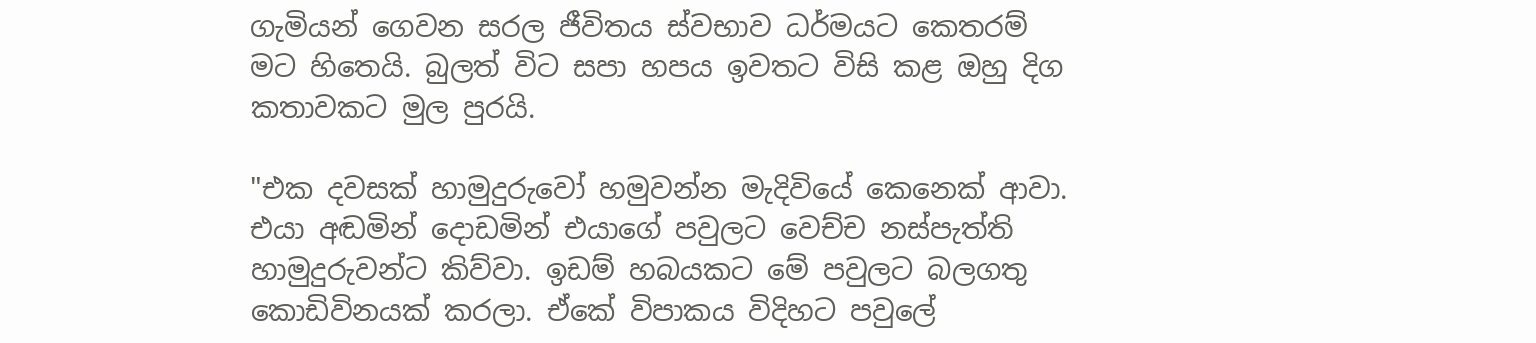ගැමියන් ගෙවන සරල ජීවිතය ස්‌වභාව ධර්මයට කෙතරම් මට හිතෙයි. බුලත් විට සපා හපය ඉවතට විසි කළ ඔහු දිග කතාවකට මුල පුරයි.

"එක දවසක්‌ හාමුදුරුවෝ හමුවන්න මැදිවියේ කෙනෙක්‌ ආවා. එයා අඬමින් දොඩමින් එයාගේ පවුලට වෙච්ච නස්‌පැත්ති හාමුදුරුවන්ට කිව්වා. ඉඩම් හබයකට මේ පවුලට බලගතු කොඩිවිනයක්‌ කරලා. ඒකේ විපාකය විදිහට පවුලේ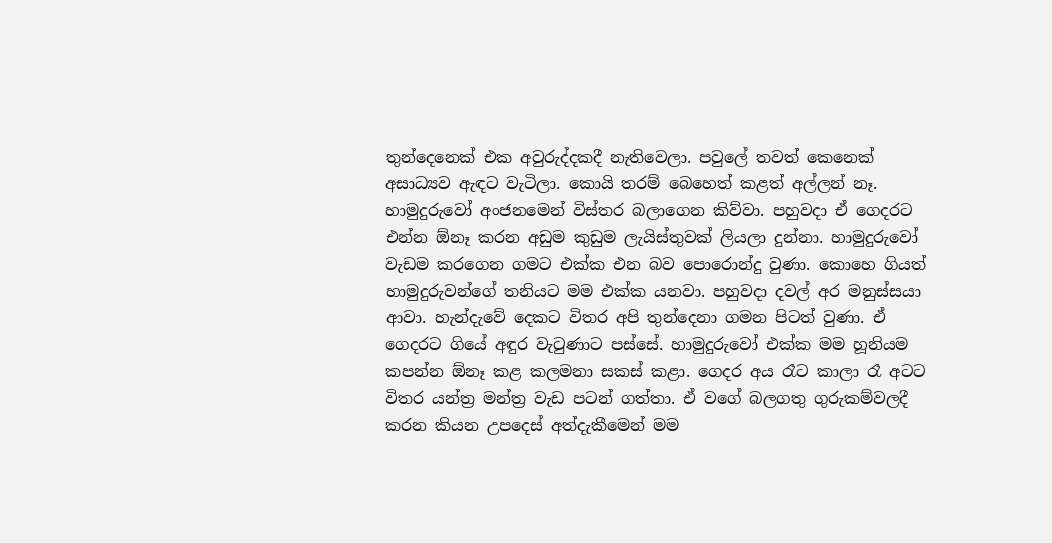තුන්දෙනෙක්‌ එක අවුරුද්දකදී නැතිවෙලා. පවුලේ තවත් කෙනෙක්‌ අසාධ්‍යව ඇඳට වැටිලා. කොයි තරම් බෙහෙත් කළත් අල්ලන් නෑ. හාමුදුරුවෝ අංජනමෙන් විස්‌තර බලාගෙන කිව්වා. පහුවදා ඒ ගෙදරට එන්න ඕනෑ කරන අඩුම කුඩුම ලැයිස්‌තුවක්‌ ලියලා දුන්නා. හාමුදුරුවෝ වැඩම කරගෙන ගමට එක්‌ක එන බව පොරොන්දු වුණා. කොහෙ ගියත් හාමුදුරුවන්ගේ තනියට මම එක්‌ක යනවා. පහුවදා දවල් අර මනුස්‌සයා ආවා. හැන්දැවේ දෙකට විතර අපි තුන්දෙනා ගමන පිටත් වුණා. ඒ ගෙදරට ගියේ අඳුර වැටුණාට පස්‌සේ. හාමුදුරුවෝ එක්‌ක මම හූනියම කපන්න ඕනෑ කළ කලමනා සකස්‌ කළා. ගෙදර අය රෑට කාලා රෑ අටට විතර යන්ත්‍ර මන්ත්‍ර වැඩ පටන් ගත්තා. ඒ වගේ බලගතු ගුරුකම්වලදී කරන කියන උපදෙස්‌ අත්දැකීමෙන් මම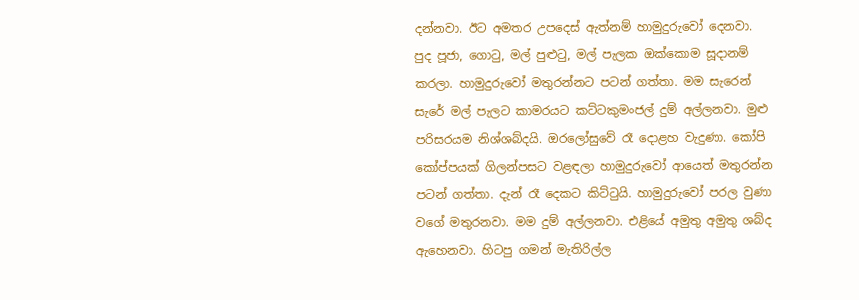දන්නවා. ඊට අමතර උපදෙස්‌ ඇත්නම් හාමුදුරුවෝ දෙනවා. පුද පූජා, ගොටු, මල් පුළුටු, මල් පැලක ඔක්‌කොම සූදානම් කරලා. හාමුදුරුවෝ මතුරන්නට පටන් ගත්තා. මම සැරෙන් සැරේ මල් පැලට කාමරයට කට්‌ටකුමංජල් දුම් අල්ලනවා. මුළු පරිසරයම නිශ්ශබ්දයි. ඔරලෝසුවේ රෑ දොළහ වැදුණා. කෝපි කෝප්පයක්‌ ගිලන්පසට වළඳලා හාමුදුරුවෝ ආයෙත් මතුරන්න පටන් ගත්තා. දැන් රෑ දෙකට කිට්‌ටුයි. හාමුදුරුවෝ පරල වුණා වගේ මතුරනවා. මම දුම් අල්ලනවා. එළියේ අමුතු අමුතු ශබ්ද ඇහෙනවා. හිටපු ගමන් මැතිරිල්ල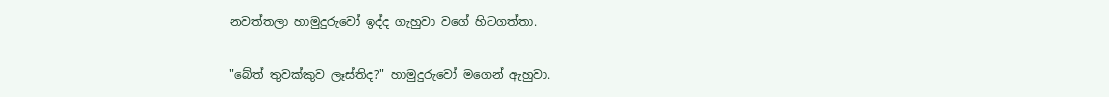නවත්තලා හාමුදුරුවෝ ඉද්ද ගැහුවා වගේ හිටගත්තා.

"බේත් තුවක්‌කුව ලෑස්‌තිද?" හාමුදුරුවෝ මගෙන් ඇහුවා.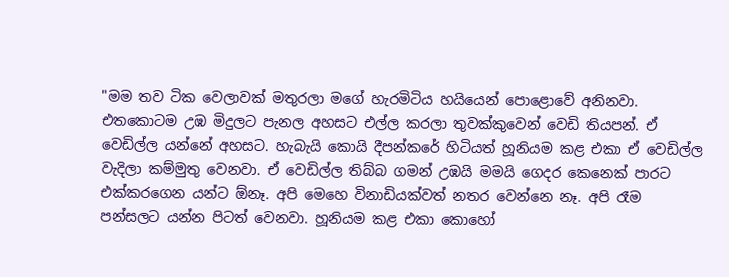"මම තව ටික වෙලාවක්‌ මතුරලා මගේ හැරමිටිය හයියෙන් පොළොවේ අනිනවා. එතකොටම උඹ මිදුලට පැනල අහසට එල්ල කරලා තුවක්‌කුවෙන් වෙඩි තියපන්. ඒ වෙඩිල්ල යන්නේ අහසට. හැබැයි කොයි දීපන්කරේ හිටියත් හූනියම කළ එකා ඒ වෙඩිල්ල වැදිලා කම්මුතු වෙනවා. ඒ වෙඩිල්ල තිබ්බ ගමන් උඹයි මමයි ගෙදර කෙනෙක්‌ පාරට එක්‌කරගෙන යන්ට ඕනෑ. අපි මෙහෙ විනාඩියක්‌වත් නතර වෙන්නෙ නෑ. අපි රෑම පන්සලට යන්න පිටත් වෙනවා. හූනියම කළ එකා කොහෝ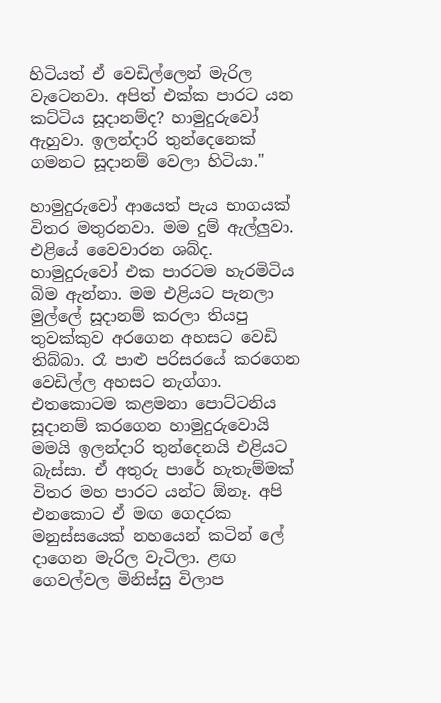හිටියත් ඒ වෙඩිල්ලෙන් මැරිල වැටෙනවා. අපිත් එක්‌ක පාරට යන කට්‌ටිය සූදානම්ද? හාමුදුරුවෝ ඇහුවා. ඉලන්දාරි තුන්දෙනෙක්‌ ගමනට සූදානම් වෙලා හිටියා."

හාමුදුරුවෝ ආයෙත් පැය භාගයක්‌ විතර මතුරනවා. මම දුම් ඇල්ලුවා. එළියේ වෛවාරන ශබ්ද. හාමුදුරුවෝ එක පාරටම හැරමිටිය බිම ඇන්නා. මම එළියට පැනලා මුල්ලේ සූදානම් කරලා තියපු තුවක්‌කුව අරගෙන අහසට වෙඩි තිබ්බා. රෑ පාළු පරිසරයේ කරගෙන වෙඩිල්ල අහසට නැග්ගා. එතකොටම කළමනා පොට්‌ටනිය සූදානම් කරගෙන හාමුදුරුවොයි මමයි ඉලන්දාරි තුන්දෙනයි එළියට බැස්‌සා. ඒ අතුරු පාරේ හැතැම්මක්‌ විතර මහ පාරට යන්ට ඕනෑ. අපි එනකොට ඒ මඟ ගෙදරක මනුස්‌සයෙක්‌ නහයෙන් කටින් ලේ දාගෙන මැරිල වැටිලා. ළඟ ගෙවල්වල මිනිස්‌සු විලාප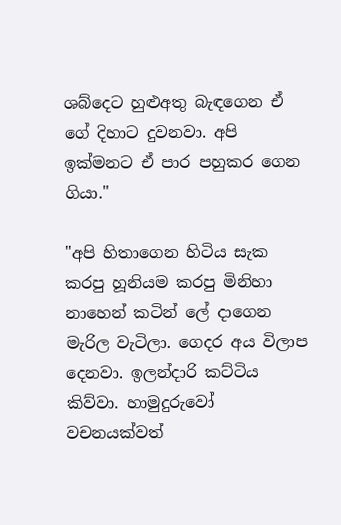ශබ්දෙට හුළුඅතු බැඳගෙන ඒ ගේ දිහාට දුවනවා. අපි ඉක්‌මනට ඒ පාර පහුකර ගෙන ගියා."

"අපි හිතාගෙන හිටිය සැක කරපු හූනියම කරපු මිනිහා නාහෙන් කටින් ලේ දාගෙන මැරිල වැටිලා. ගෙදර අය විලාප දෙනවා. ඉලන්දාරි කට්‌ටිය කිව්වා. හාමුදුරුවෝ වචනයක්‌වත්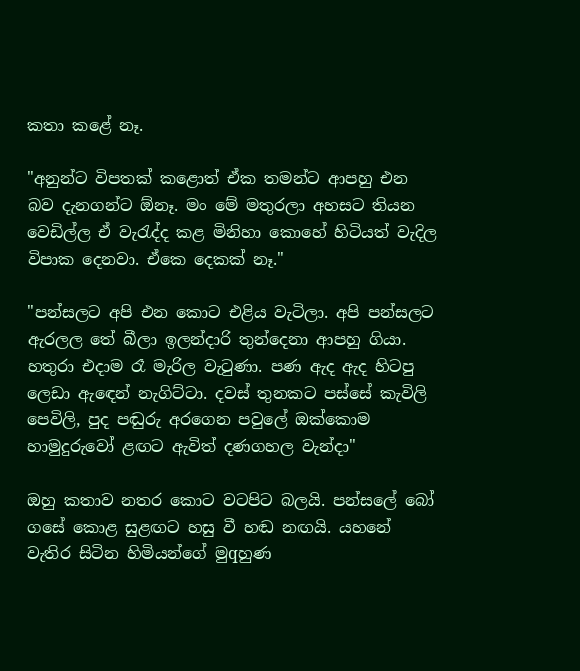කතා කළේ නෑ.

"අනුන්ට විපතක්‌ කළොත් ඒක තමන්ට ආපහු එන බව දැනගන්ට ඕනෑ. මං මේ මතුරලා අහසට තියන වෙඩිල්ල ඒ වැරැද්ද කළ මිනිහා කොහේ හිටියත් වැදිල විපාක දෙනවා. ඒකෙ දෙකක්‌ නෑ."

"පන්සලට අපි එන කොට එළිය වැටිලා. අපි පන්සලට ඇරලල තේ බීලා ඉලන්දාරි තුන්දෙනා ආපහු ගියා. හතුරා එදාම රෑ මැරිල වැටුණා. පණ ඇද ඇද හිටපු ලෙඩා ඇඳෙන් නැගිට්‌ටා. දවස්‌ තුනකට පස්‌සේ කැවිලි පෙවිලි, පුද පඬුරු අරගෙන පවුලේ ඔක්‌කොම හාමුදුරුවෝ ළඟට ඇවිත් දණගහල වැන්දා"

ඔහු කතාව නතර කොට වටපිට බලයි. පන්සලේ බෝ ගසේ කොළ සුළඟට හසු වී හඬ නඟයි. යහනේ වැතිර සිටින හිමියන්ගේ මුqහුණ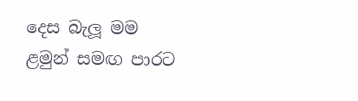දෙස බැලූ මම ළමුන් සමඟ පාරට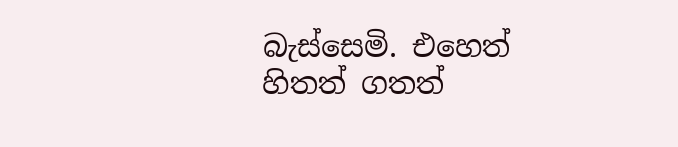බැස්‌සෙමි. එහෙත් හිතත් ගතත්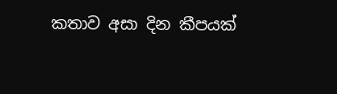කතාව අසා දින කීපයක්‌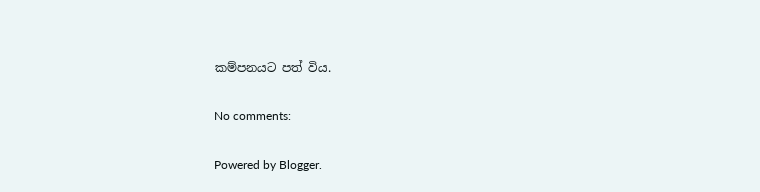කම්පනයට පත් විය.

No comments:

Powered by Blogger.